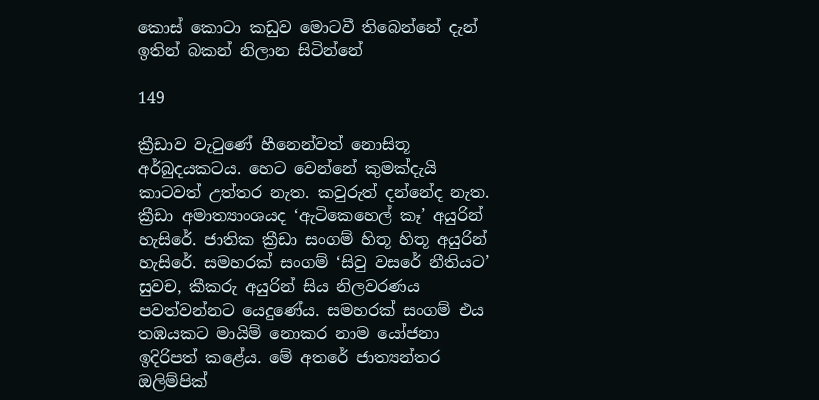කොස්‌ කොටා කඩුව මොටවී තිබෙන්නේ දැන් ඉතින් බකන් නිලාන සිටින්නේ

149

ක්‍රීඩාව වැටුණේ හීනෙන්වත් නොසිතූ අර්බුදයකටය. හෙට වෙන්නේ කුමක්‌දැයි කාටවත් උත්තර නැත. කවුරුත් දන්නේද නැත. ක්‍රීඩා අමාත්‍යාංශයද ‘ඇටිකෙහෙල් කෑ’ අයුරින් හැසිරේ. ජාතික ක්‍රීඩා සංගම් හිතූ හිතූ අයුරින් හැසිරේ. සමහරක්‌ සංගම් ‘සිවු වසරේ නීතියට’ සුවච, කීකරු අයුරින් සිය නිලවරණය පවත්වන්නට යෙදුණේය. සමහරක්‌ සංගම් එය තඹයකට මායිම් නොකර නාම යෝජනා ඉදිරිපත් කළේය. මේ අතරේ ජාත්‍යන්තර ඔලිම්පික්‌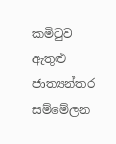කමිටුව ඇතුළු ජාත්‍යන්තර සම්මේලන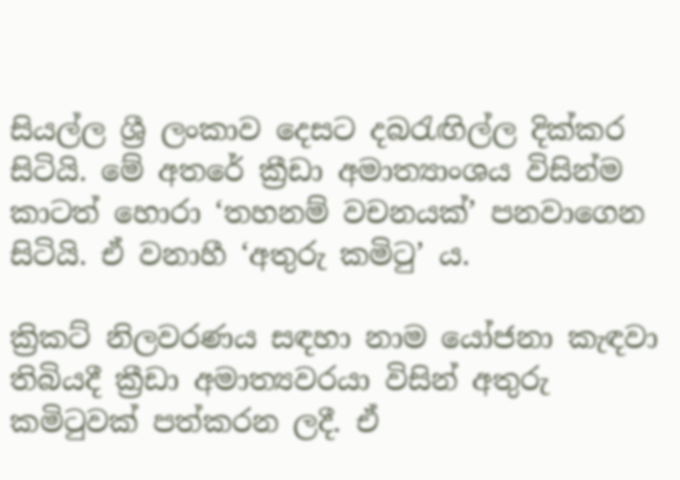සියල්ල ශ්‍රී ලංකාව දෙසට දබරැඟිල්ල දික්‌කර සිටියි. මේ අතරේ ක්‍රීඩා අමාත්‍යාංශය විසින්ම කාටත් හොරා ‘තහනම් වචනයක්‌’ පනවාගෙන සිටියි. ඒ වනාහී ‘අතුරු කමිටු’ ය.

ක්‍රිකට්‌ නිලවරණය සඳහා නාම යෝජනා කැඳවා තිබියදී ක්‍රීඩා අමාත්‍යවරයා විසින් අතුරු කමිටුවක්‌ පත්කරන ලදී. ඒ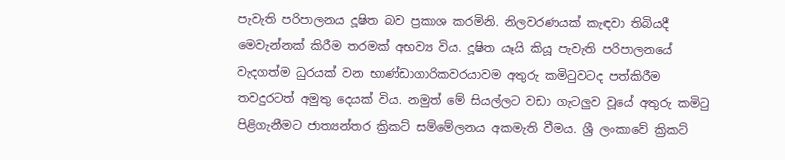පැවැති පරිපාලනය දූෂිත බව ප්‍රකාශ කරමිනි. නිලවරණයක්‌ කැඳවා තිබියදී මෙවැන්නක්‌ කිරීම තරමක්‌ අභව්‍ය විය. දූෂිත යෑයි කියූ පැවැති පරිපාලනයේ වැදගත්ම ධුරයක්‌ වන භාණ්‌ඩාගාරිකවරයාවම අතුරු කමිටුවටද පත්කිරීම තවදුරටත් අමුතු දෙයක්‌ විය. නමුත් මේ සියල්ලට වඩා ගැටලුව වූයේ අතුරු කමිටු පිළිගැනීමට ජාත්‍යන්තර ක්‍රිකට්‌ සම්මේලනය අකමැති වීමය. ශ්‍රී ලංකාවේ ක්‍රිකට්‌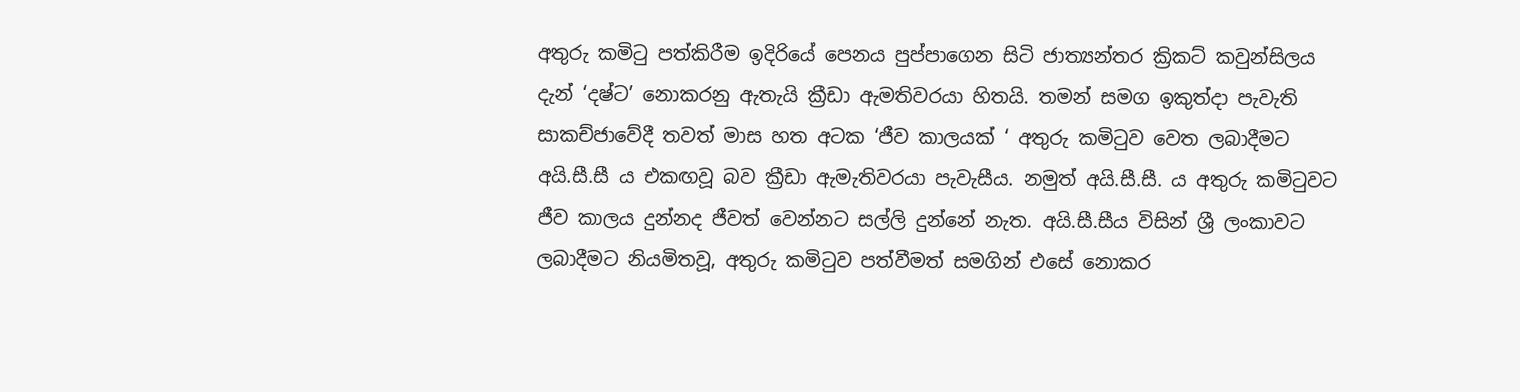අතුරු කමිටු පත්කිරීම ඉදිරියේ පෙනය පුප්පාගෙන සිටි ජාත්‍යන්තර ක්‍රිකට්‌ කවුන්සිලය දැන් ‘දෂ්ට’ නොකරනු ඇතැයි ක්‍රීඩා ඇමතිවරයා හිතයි. තමන් සමග ඉකුත්දා පැවැති සාකච්ජාවේදී තවත් මාස හත අටක ‘ජීව කාලයක්‌ ‘ අතුරු කමිටුව වෙත ලබාදීමට අයි.සී.සී ය එකඟවූ බව ක්‍රීඩා ඇමැතිවරයා පැවැසීය. නමුත් අයි.සී.සී. ය අතුරු කමිටුවට ජීව කාලය දුන්නද ජීවත් වෙන්නට සල්ලි දුන්නේ නැත. අයි.සී.සීය විසින් ශ්‍රී ලංකාවට ලබාදීමට නියමිතවූ, අතුරු කමිටුව පත්වීමත් සමගින් එසේ නොකර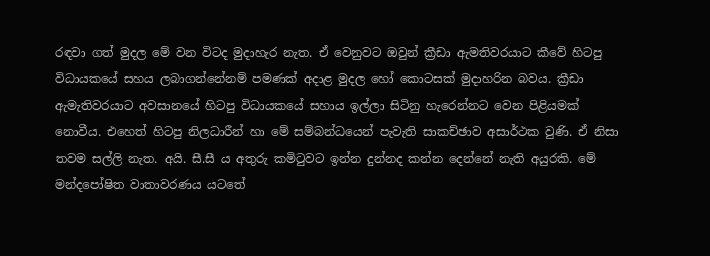රඳවා ගත් මුදල මේ වන විටද මුදාහැර නැත. ඒ වෙනුවට ඔවුන් ක්‍රීඩා ඇමතිවරයාට කීවේ හිටපු විධායකයේ සහය ලබාගන්නේනම් පමණක්‌ අදාළ මුදල හෝ කොටසක්‌ මුදාහරින බවය. ක්‍රීඩා ඇමැතිවරයාට අවසානයේ හිටපු විධායකයේ සහාය ඉල්ලා සිටිනු හැරෙන්නට වෙන පිළියමක්‌ නොවීය. එහෙත් හිටපු නිලධාරීන් හා මේ සම්බන්ධයෙන් පැවැති සාකච්ඡාව අසාර්ථක වුණි. ඒ නිසා තවම සල්ලි නැත. අයි. සී.සී ය අතුරු කමිටුවට ඉන්න දුන්නද කන්න දෙන්නේ නැති අයුරකි. මේ මන්දපෝෂිත වාතාවරණය යටතේ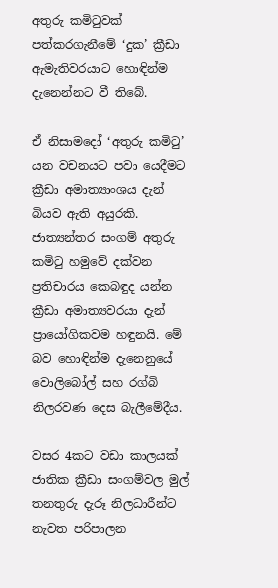අතුරු කමිටුවක්‌ පත්කරගැනීමේ ‘දුක’ ක්‍රීඩා ඇමැතිවරයාට හොඳින්ම දැනෙන්නට වී තිබේ.

ඒ නිසාමදෝ ‘අතුරු කමිටු’ යන වචනයට පවා යෙදීමට ක්‍රීඩා අමාත්‍යාංශය දැන් බියව ඇති අයුරකි. ජාත්‍යන්තර සංගම් අතුරු කමිටු හමුවේ දක්‌වන ප්‍රතිචාරය කෙබඳුද යන්න ක්‍රීඩා අමාත්‍යවරයා දැන් ප්‍රායෝගිකවම හඳුනයි. මේ බව හොඳින්ම දැනෙනුයේ වොලිබෝල් සහ රග්බි නිලරවණ දෙස බැලීමේදීය.

වසර 4කට වඩා කාලයක්‌ ජාතික ක්‍රීඩා සංගම්වල මුල් තනතුරු දැරූ නිලධාරීන්ට නැවත පරිපාලන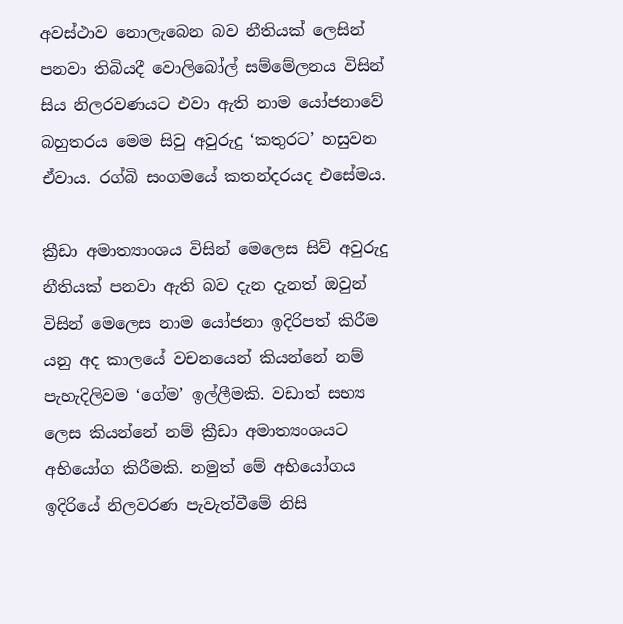අවස්‌ථාව නොලැබෙන බව නීතියක්‌ ලෙසින් පනවා තිබියදී වොලිබෝල් සම්මේලනය විසින් සිය නිලරවණයට එවා ඇති නාම යෝජනාවේ බහුතරය මෙම සිවු අවුරුදු ‘කතුරට’ හසුවන ඒවාය. රග්බි සංගමයේ කතන්දරයද එසේමය.

ක්‍රීඩා අමාත්‍යාංශය විසින් මෙලෙස සිව් අවුරුදු නීතියක්‌ පනවා ඇති බව දැන දැනත් ඔවුන් විසින් මෙලෙස නාම යෝජනා ඉදිරිපත් කිරීම යනු අද කාලයේ වචනයෙන් කියන්නේ නම් පැහැදිලිවම ‘ගේම’ ඉල්ලීමකි. වඩාත් සභ්‍ය ලෙස කියන්නේ නම් ක්‍රීඩා අමාත්‍යංශයට අභියෝග කිරීමකි. නමුත් මේ අභියෝගය ඉදිරියේ නිලවරණ පැවැත්වීමේ නිසි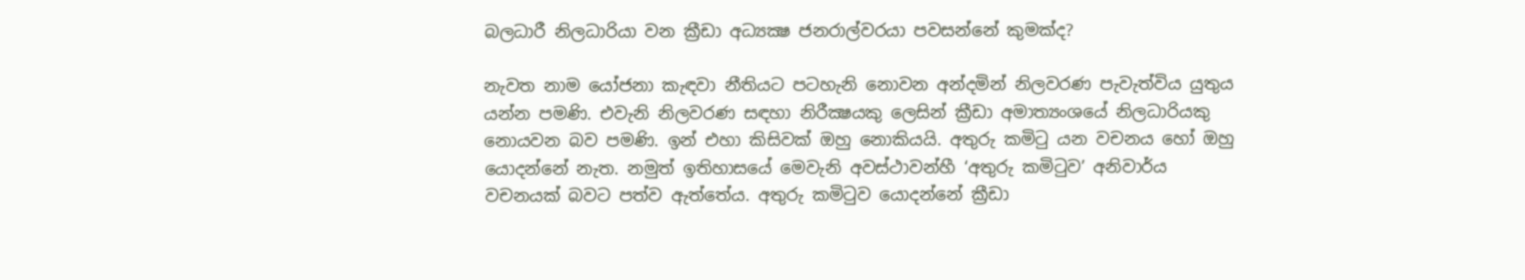බලධාරී නිලධාරියා වන ක්‍රීඩා අධ්‍යක්‍ෂ ජනරාල්වරයා පවසන්නේ කුමක්‌ද?

නැවත නාම යෝජනා කැඳවා නීතියට පටහැනි නොවන අන්දමින් නිලවරණ පැවැත්විය යුතුය යන්න පමණි. එවැනි නිලවරණ සඳහා නිරීක්‍ෂයකු ලෙසින් ක්‍රීඩා අමාත්‍යංශයේ නිලධාරියකු නොයවන බව පමණි. ඉන් එහා කිසිවක්‌ ඔහු නොකියයි. අතුරු කමිටු යන වචනය හෝ ඔහු යොදන්නේ නැත. නමුත් ඉතිහාසයේ මෙවැනි අවස්‌ථාවන්හී ‘අතුරු කමිටුව’ අනිවාර්ය වචනයක්‌ බවට පත්ව ඇත්තේය. අතුරු කමිටුව යොදන්නේ ක්‍රීඩා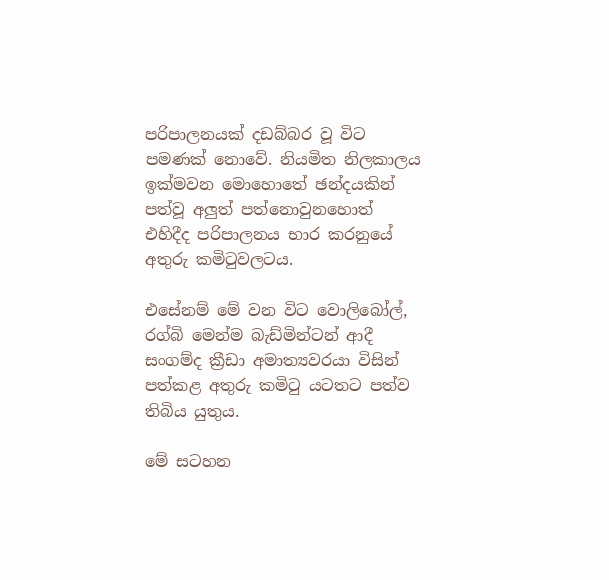පරිපාලනයක්‌ දඩබ්බර වූ විට පමණක්‌ නොවේ. නියමිත නිලකාලය ඉක්‌මවන මොහොතේ ඡන්දයකින් පත්වූ අලුත් පත්නොවුනහොත් එහිදීද පරිපාලනය භාර කරනුයේ අතුරු කමිටුවලටය.

එසේනම් මේ වන විට වොලිබෝල්, රග්බි මෙන්ම බැඩ්මින්ටන් ආදී සංගම්ද ක්‍රීඩා අමාත්‍යවරයා විසින් පත්කළ අතුරු කමිටු යටතට පත්ව තිබිය යුතුය.

මේ සටහන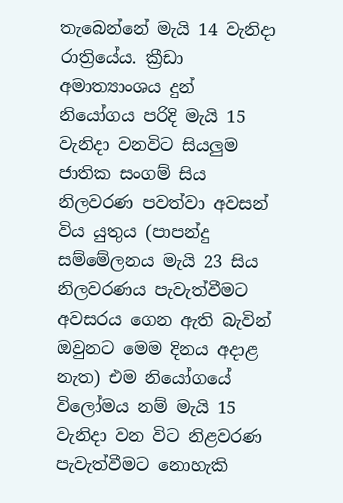තැබෙන්නේ මැයි 14 වැනිදා රාත්‍රියේය. ක්‍රීඩා අමාත්‍යාංශය දුන් නියෝගය පරිදි මැයි 15 වැනිදා වනවිට සියලුම ජාතික සංගම් සිය නිලවරණ පවත්වා අවසන් විය යුතුය (පාපන්දු සම්මේලනය මැයි 23 සිය නිලවරණය පැවැත්වීමට අවසරය ගෙන ඇති බැවින් ඔවුනට මෙම දිනය අදාළ නැත) එම නියෝගයේ විලෝමය නම් මැයි 15 වැනිදා වන විට නිළවරණ පැවැත්වීමට නොහැකි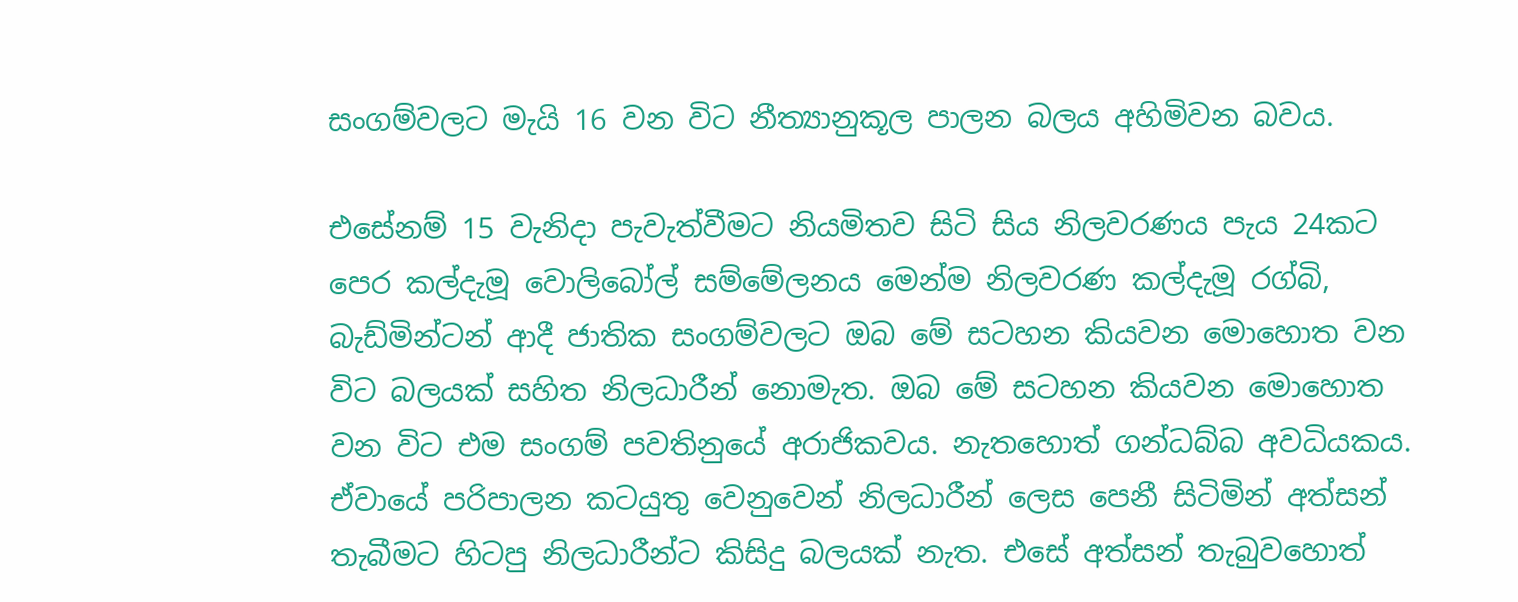සංගම්වලට මැයි 16 වන විට නීත්‍යානුකූල පාලන බලය අහිමිවන බවය.

එසේනම් 15 වැනිදා පැවැත්වීමට නියමිතව සිටි සිය නිලවරණය පැය 24කට පෙර කල්දැමූ වොලිබෝල් සම්මේලනය මෙන්ම නිලවරණ කල්දැමූ රග්බි, බැඩ්මින්ටන් ආදී ජාතික සංගම්වලට ඔබ මේ සටහන කියවන මොහොත වන විට බලයක්‌ සහිත නිලධාරීන් නොමැත. ඔබ මේ සටහන කියවන මොහොත වන විට එම සංගම් පවතිනුයේ අරාජිකවය. නැතහොත් ගන්ධබ්බ අවධියකය. ඒවායේ පරිපාලන කටයුතු වෙනුවෙන් නිලධාරීන් ලෙස පෙනී සිටිමින් අත්සන් තැබීමට හිටපු නිලධාරීන්ට කිසිදු බලයක්‌ නැත. එසේ අත්සන් තැබුවහොත්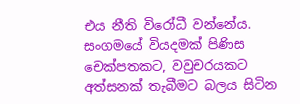එය නීති විරෝධී වන්නේය. සංගමයේ වියදමක්‌ පිණිස චෙක්‌පතකට, වවුචරයකට අත්සනක්‌ තැබීමට බලය සිටින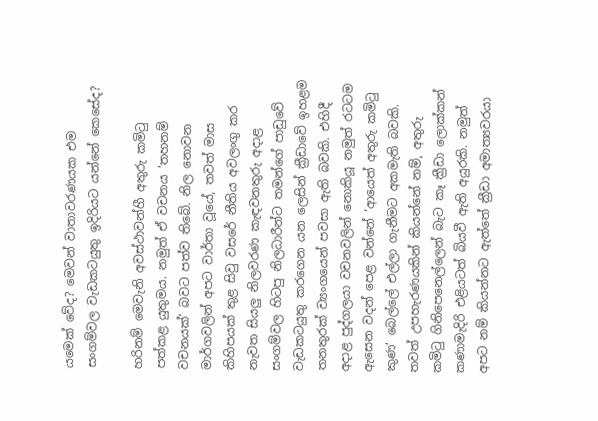යමෙක්‌ වේද? මෙවන් වාතාවරණයක එම සංගම්වල වැඩකටයුතු ඉදිරියට යන්නේ කෙසේද?

හරිනම් මෙවැනි අවස්‌ථාවන්හී අතුරු කමිටු පත්කළ යුතුමය. නමුත් ඒ වචනය ‘තහනම් වචනයක්‌’ බවට පත්ව තිබේ. නිල නොවන මාර්ගවලින් අපට වාර්තා වූයේ, තවත් මාස කිහිපයක්‌ තුළ සිවු වසරේ නීතිය අවලංගු කර නැවත සියලු නිලවරණ කැඳවනතුරු අදාළ සංගම්වල හිටපු නිලධාරීන්ට තමන්ගේ පාඩුවේ වැඩකටයුතු කරගෙන යන ලෙසින් ක්‍රීඩාවේ ඉහළම තනතුරක්‌ ව්‍යංගයෙන් පවසා ඇති බවකි. එහිදී අදාළ පුද්ගලයා වචනවලින් නොකියූ නමුත් රටටම ඇසෙන වදන් පෙළ වන්නේ ‘ආයෙත් අතුරු කමිටු කුණ’ බෙල්ලේ එල්ලා ගැනීමට අකමැති බවකි. තවත් උපහැරණයකින් කියන්නේ නම්, අතුරු කමිටු ගිනිපෙනෙල්ලෙන් බැට කෑ ක්‍රීඩා ලොක්‌කන් කණාමැදිරි එළියටත් බියවී ඇති අයුරකි. නමුත් අපට නම් කියන්නට ඇත්තේ ක්‍රීඩා අමාත්‍යවරයා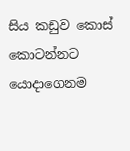සිය කඩුව කොස්‌ කොටන්නට යොදාගෙනම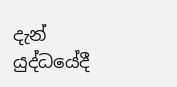දැන් යුද්ධයේදී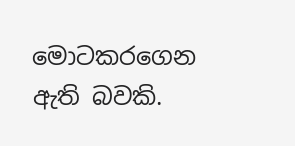මොටකරගෙන ඇති බවකි.